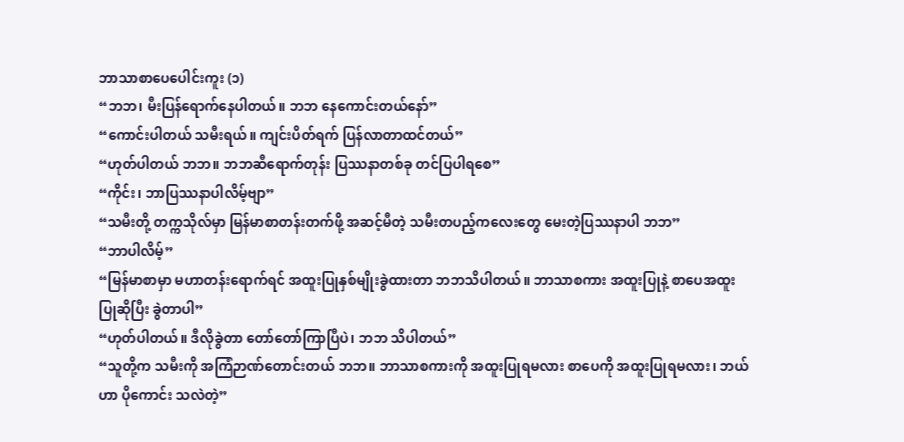ဘာသာစာပေပေါင်းကူး (၁)
“ဘဘ၊ မီးပြန်ရောက်နေပါတယ်။ ဘဘ နေကောင်းတယ်နော်”
“ကောင်းပါတယ် သမီးရယ်။ ကျင်းပိတ်ရက် ပြန်လာတာထင်တယ်”
“ဟုတ်ပါတယ် ဘဘ။ ဘဘဆီရောက်တုန်း ပြဿနာတစ်ခု တင်ပြပါရစေ”
“ကိုင်း၊ ဘာပြဿနာပါလိမ့်ဗျာ”
“သမီးတို့ တက္ကသိုလ်မှာ မြန်မာစာတန်းတက်ဖို့ အဆင့်မီတဲ့ သမီးတပည့်ကလေးတွေ မေးတဲ့ပြဿနာပါ ဘဘ”
“ဘာပါလိမ့်”
“မြန်မာစာမှာ မဟာတန်းရောက်ရင် အထူးပြုနှစ်မျိုးခွဲထားတာ ဘဘသိပါတယ်။ ဘာသာစကား အထူးပြုနဲ့ စာပေအထူးပြုဆိုပြီး ခွဲတာပါ”
“ဟုတ်ပါတယ်။ ဒီလိုခွဲတာ တော်တော်ကြာပြီပဲ၊ ဘဘ သိပါတယ်”
“သူတို့က သမီးကို အကြံဉာဏ်တောင်းတယ် ဘဘ။ ဘာသာစကားကို အထူးပြုရမလား စာပေကို အထူးပြုရမလား၊ ဘယ်ဟာ ပိုကောင်း သလဲတဲ့”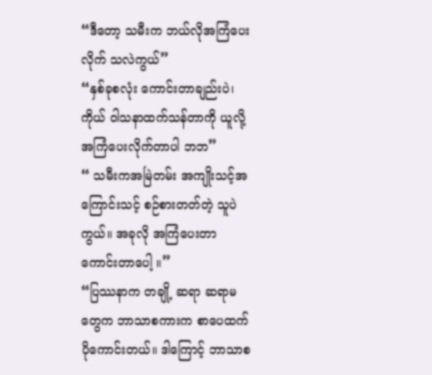“ဒီတော့ သမီးက ဘယ်လိုအကြံပေးလိုက် သလဲကွယ်”
“နှစ်ခုစလုံး ကောင်းတာချည်းပဲ၊ ကိုယ် ဝါသနာထက်သန်တာကို ယူလို့ အကြံပေးလိုက်တာပါ ဘဘ”
“ သမီးကအမြဲတမ်း အကျိုးသင့်အကြောင်းသင့် စဉ်စားတတ်တဲ့ သူပဲကွယ်။ အခုလို အကြံပေးတာ ကောင်းတာပေါ့ ။”
“ပြဿနာက တချို့ ဆရာ ဆရာမတွေက ဘာသာစကားက စာပေထက်ပိုကောင်းတယ်။ ဒါကြောင့် ဘာသာစ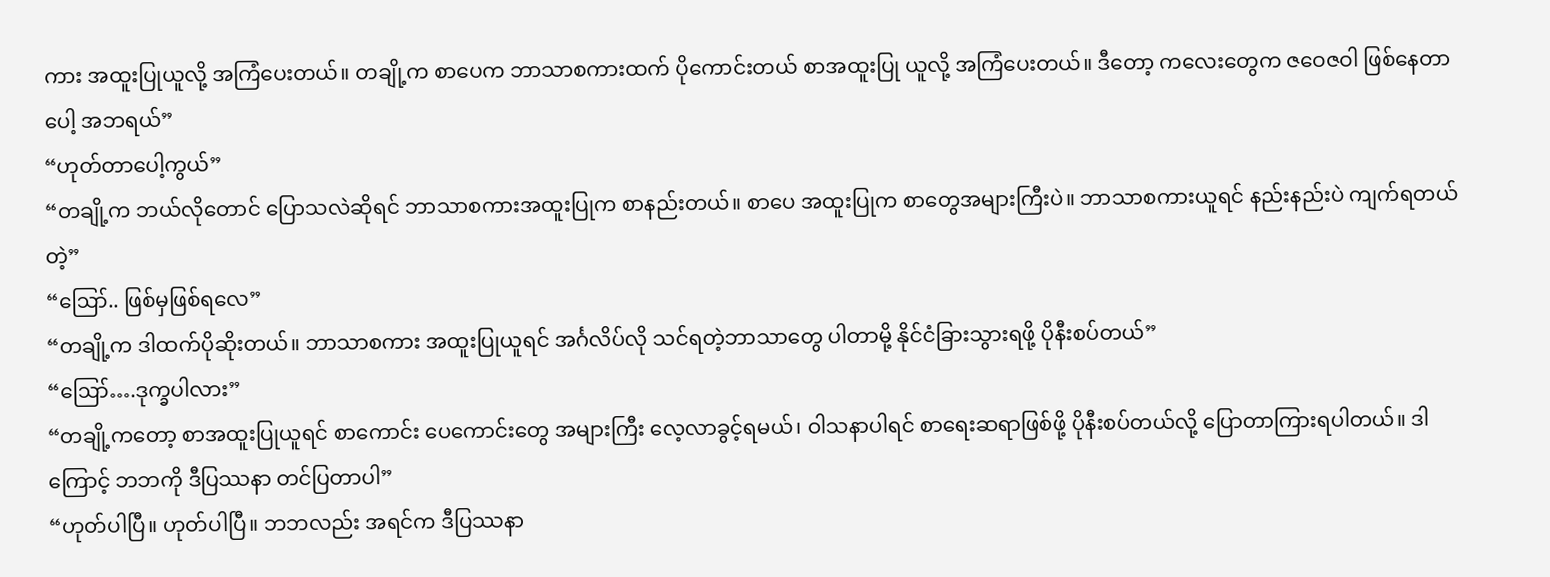ကား အထူးပြုယူလို့ အကြံပေးတယ်။ တချို့က စာပေက ဘာသာစကားထက် ပိုကောင်းတယ် စာအထူးပြု ယူလို့ အကြံပေးတယ်။ ဒီတော့ ကလေးတွေက ဇဝေဇဝါ ဖြစ်နေတာပေါ့ အဘရယ်”
“ဟုတ်တာပေါ့ကွယ်”
“တချို့က ဘယ်လိုတောင် ပြောသလဲဆိုရင် ဘာသာစကားအထူးပြုက စာနည်းတယ်။ စာပေ အထူးပြုက စာတွေအများကြီးပဲ။ ဘာသာစကားယူရင် နည်းနည်းပဲ ကျက်ရတယ်တဲ့”
“ဪ.. ဖြစ်မှဖြစ်ရလေ”
“တချို့က ဒါထက်ပိုဆိုးတယ်။ ဘာသာစကား အထူးပြုယူရင် အင်္ဂလိပ်လို သင်ရတဲ့ဘာသာတွေ ပါတာမို့ နိုင်ငံခြားသွားရဖို့ ပိုနီးစပ်တယ်”
“ဪ….ဒုက္ခပါလား”
“တချို့ကတော့ စာအထူးပြုယူရင် စာကောင်း ပေကောင်းတွေ အများကြီး လေ့လာခွင့်ရမယ်၊ ဝါသနာပါရင် စာရေးဆရာဖြစ်ဖို့ ပိုနီးစပ်တယ်လို့ ပြောတာကြားရပါတယ်။ ဒါကြောင့် ဘဘကို ဒီပြဿနာ တင်ပြတာပါ”
“ဟုတ်ပါပြီ။ ဟုတ်ပါပြီ။ ဘဘလည်း အရင်က ဒီပြဿနာ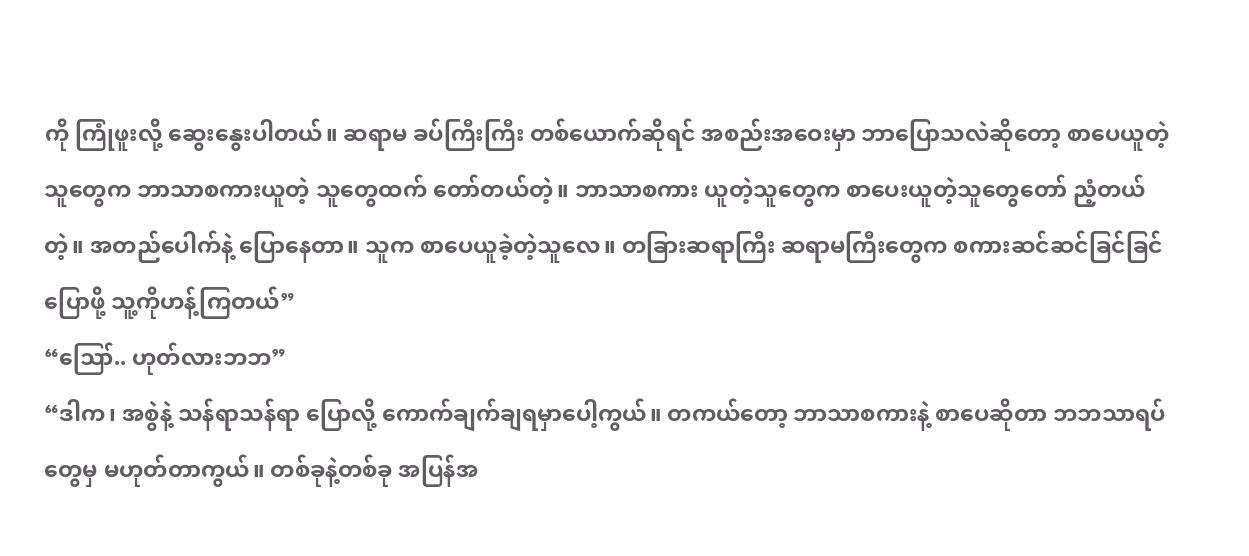ကို ကြုံဖူးလို့ ဆွေးနွေးပါတယ်။ ဆရာမ ခပ်ကြီးကြီး တစ်ယောက်ဆိုရင် အစည်းအဝေးမှာ ဘာပြောသလဲဆိုတော့ စာပေယူတဲ့သူတွေက ဘာသာစကားယူတဲ့ သူတွေထက် တော်တယ်တဲ့။ ဘာသာစကား ယူတဲ့သူတွေက စာပေးယူတဲ့သူတွေတော် ညံ့တယ်တဲ့။ အတည်ပေါက်နဲ့ ပြောနေတာ။ သူက စာပေယူခဲ့တဲ့သူလေ။ တခြားဆရာကြီး ဆရာမကြီးတွေက စကားဆင်ဆင်ခြင်ခြင် ပြောဖို့ သူ့ကိုဟန့်ကြတယ်”
“ဪ.. ဟုတ်လားဘဘ”
“ဒါက၊ အစွဲနဲ့ သန်ရာသန်ရာ ပြောလို့ ကောက်ချက်ချရမှာပေါ့ကွယ်။ တကယ်တော့ ဘာသာစကားနဲ့ စာပေဆိုတာ ဘဘသာရပ်တွေမှ မဟုတ်တာကွယ်။ တစ်ခုနဲ့တစ်ခု အပြန်အ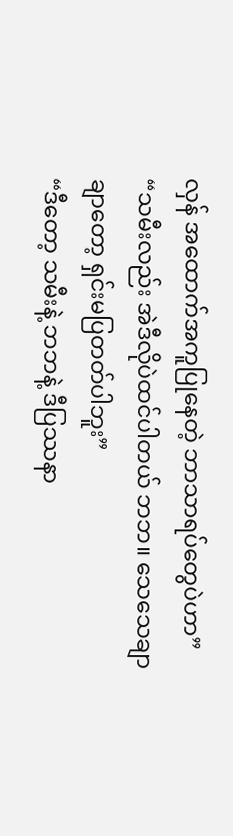လှန် အထောက်အကူပြုနေတဲ့ ဘာသာရပ်တွေပဲဟာ”
“သမီးလည်း အဲဒီလိုပဲထင်ပါတယ် ဘဘ။ သေသေချာချာတော့ ရှင်းမပြတတ်ပါဘူး”
“ဒီတော့ သမီးနဲ့ ဘဘနဲ့ ဒီပြဿနာ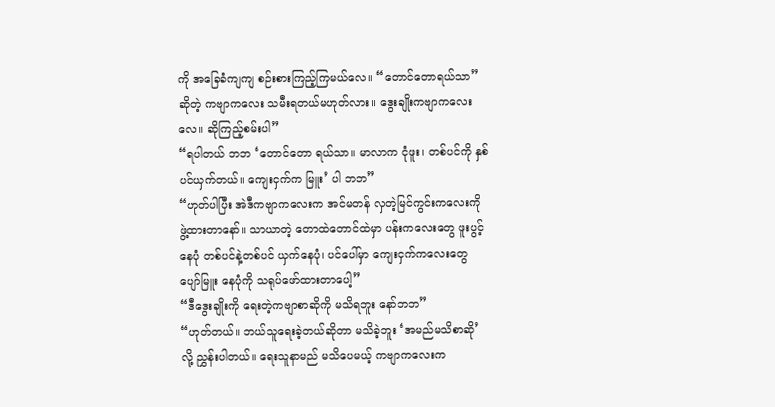ကို အခြေခံကျကျ စဉ်းစားကြည့်ကြမယ်လေ။ “တောင်တောရယ်သာ” ဆိုတဲ့ ကဗျာကလေး သမီးရတယ်မဟုတ်လား။ ဒွေးချိုးကဗျာကလေးလေ။ ဆိုကြည့်စမ်းပါ”
“ရပါတယ် ဘဘ ‘တောင်တော ရယ်သာ။ မာလာက ငုံဖူး၊ တစ်ပင်ကို နှစ်ပင်ယှက်တယ်။ ကျေးငှက်က မြူး’ ပါ ဘဘ”
“ဟုတ်ပါပြီး အဲဒီကဗျာကလေးက အင်မတန် လှတဲ့မြင်ကွင်းကလေးကို ဖွဲ့ထားတာနော်။ သာယာတဲ့ တောထဲတောင်ထဲမှာ ပန်းကလေးတွေ ဖူးပွင့်နေပုံ တစ်ပင်နဲ့တစ်ပင် ယှက်နေပုံ၊ ပင်ပေါ်မှာ ကျေးငှက်ကလေးတွေ ပျော်မြူး နေပုံကို သရုပ်ဖော်ထားတာပေါ့”
“ဒီဒွေးချိုးကို ရေးတဲ့ကဗျာစာဆိုကို မသိရဘူး နော်ဘဘ”
“ဟုတ်တယ်။ ဘယ်သူရေးခဲ့တယ်ဆိုတာ မသိခဲ့ဘူး ‘အမည်မသိစာဆို’ လို့ ညွှန်းပါတယ်။ ရေးသူနာမည် မသိပေမယ့် ကဗျာကလေးက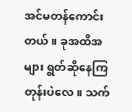အင်မတန်ကောင်းတယ်။ ခုအထိအများ ရွတ်ဆိုနေကြတုန်းပဲလေ။ သက်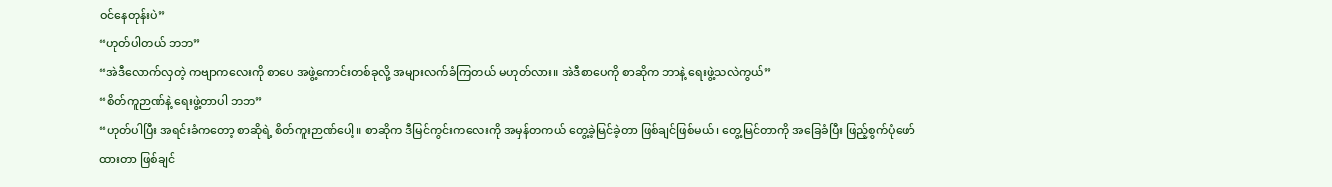ဝင်နေတုန်းပဲ”
“ဟုတ်ပါတယ် ဘဘ”
“အဲဒီလောက်လှတဲ့ ကဗျာကလေးကို စာပေ အဖွဲ့ကောင်းတစ်ခုလို့ အများလက်ခံကြတယ် မဟုတ်လား။ အဲဒီစာပေကို စာဆိုက ဘာနဲ့ ရေးဖွဲ့သလဲကွယ်”
“စိတ်ကူဉာဏ်နဲ့ ရေးဖွဲ့တာပါ ဘဘ”
“ဟုတ်ပါပြီး အရင်းခံကတော့ စာဆိုရဲ့ စိတ်ကူးဉာဏ်ပေါ့။ စာဆိုက ဒီမြင်ကွင်းကလေးကို အမှန်တကယ် တွေ့ခဲ့မြင်ခဲ့တာ ဖြစ်ချင်ဖြစ်မယ်၊ တွေ့မြင်တာကို အခြေခံပြီး ဖြည့်စွက်ပုံဖော်ထားတာ ဖြစ်ချင်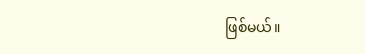ဖြစ်မယ်။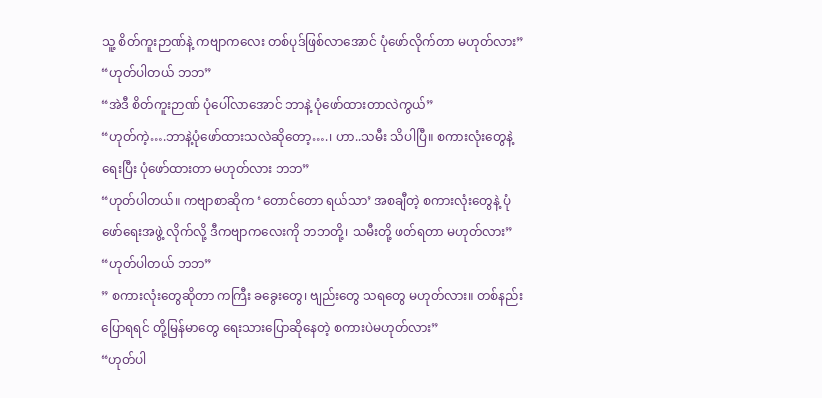သူ့ စိတ်ကူးဉာဏ်နဲ့ ကဗျာကလေး တစ်ပုဒ်ဖြစ်လာအောင် ပုံဖော်လိုက်တာ မဟုတ်လား”
“ဟုတ်ပါတယ် ဘဘ”
“အဲဒီ စိတ်ကူးဉာဏ် ပုံပေါ်လာအောင် ဘာနဲ့ ပုံဖော်ထားတာလဲကွယ်”
“ဟုတ်ကဲ့….ဘာနဲ့ပုံဖော်ထားသလဲဆိုတော့….၊ ဟာ..သမီး သိပါပြီ။ စကားလုံးတွေနဲ့ ရေးပြီး ပုံဖော်ထားတာ မဟုတ်လား ဘဘ”
“ဟုတ်ပါတယ်။ ကဗျာစာဆိုက ‘တောင်တော ရယ်သာ’ အစချီတဲ့ စကားလုံးတွေနဲ့ ပုံဖော်ရေးအဖွဲ့ လိုက်လို့ ဒီကဗျာကလေးကို ဘဘတို့၊ သမီးတို့ ဖတ်ရတာ မဟုတ်လား”
“ဟုတ်ပါတယ် ဘဘ”
” စကားလုံးတွေဆိုတာ ကကြီး ခခွေးတွေ၊ ဗျည်းတွေ သရတွေ မဟုတ်လား။ တစ်နည်း ပြောရရင် တို့မြန်မာတွေ ရေးသားပြောဆိုနေတဲ့ စကားပဲမဟုတ်လား”
“ဟုတ်ပါ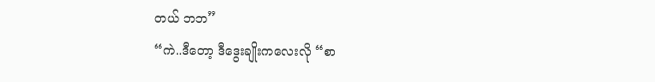တယ် ဘဘ”
“ကဲ..ဒီတော့ ဒီဒွေးချိုးကလေးလို “စာ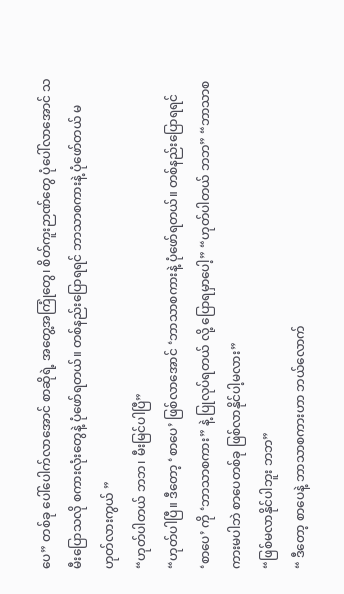ပေ” တစ်ခု ပေါ်ပေါက်လာအောင် စာဆိုရဲ့ အတွေ့အကြုံတွေ၊ စိတ်ကူးဉာဏ်တွေ ပုံပေါ်လာအောင် သမီးပြောသလို စကားလုံးတွေနဲ့ ပုံဖော်ရတယ်။ တစ်နည်းပြောရရင် ဘာသာစကားနဲ့ ပုံဖော်တယ် မဟုတ်လားကွယ် ”
“ဟုတ်ပါတယ် ဘဘ၊ မီးမြင်ပါပြီ”
“ဟုတ်ပါပြီ။ ဒီတော့ ‘စာပေ’ ဖြစ်လာအောင် ‘ဘာသာစကားနဲ့ ပုံဖော်ရတယ်။ တစ်နည်းပြောရရင် ‘စာပေ’ ကို ‘ဘာသာစကား” နဲ့ ပြုလုပ်ရတယ် လို့ ပြောရမှာပေါ့” “ဟုတ်ပါတယ် ဘဘ” “ဘာသာစကားမပါဘဲ စာပေတစ်ခု ဖြစ်လာနိုင်ပါ့မလား”
“ဖြစ်မလာနိုင်ပါဘူး ဘဘ”
“ ဒီတော့ စာပေနဲ့ ဘာသာစကားဟာ ဘယ်လောက်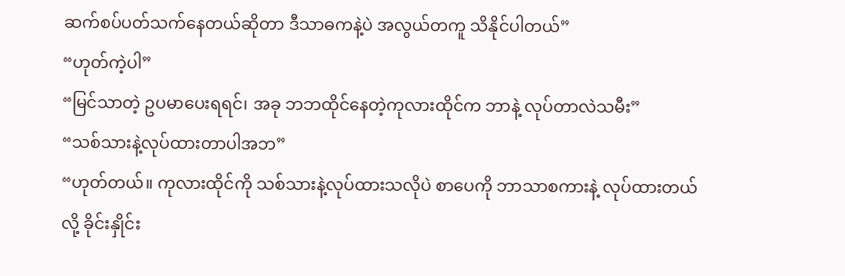ဆက်စပ်ပတ်သက်နေတယ်ဆိုတာ ဒီသာဓကနဲ့ပဲ အလွယ်တကူ သိနိုင်ပါတယ်”
“ဟုတ်ကဲ့ပါ”
“မြင်သာတဲ့ ဥပမာပေးရရင်၊ အခု ဘဘထိုင်နေတဲ့ကုလားထိုင်က ဘာနဲ့ လုပ်တာလဲသမီး”
“သစ်သားနဲ့လုပ်ထားတာပါအဘ”
“ဟုတ်တယ်။ ကုလားထိုင်ကို သစ်သားနဲ့လုပ်ထားသလိုပဲ စာပေကို ဘာသာစကားနဲ့ လုပ်ထားတယ်လို့ ခိုင်းနှိုင်း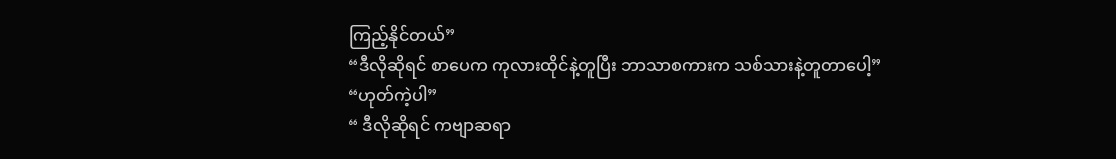ကြည့်နိုင်တယ်”
“ဒီလိုဆိုရင် စာပေက ကုလားထိုင်နဲ့တူပြီး ဘာသာစကားက သစ်သားနဲ့တူတာပေါ့”
“ဟုတ်ကဲ့ပါ”
“ ဒီလိုဆိုရင် ကဗျာဆရာ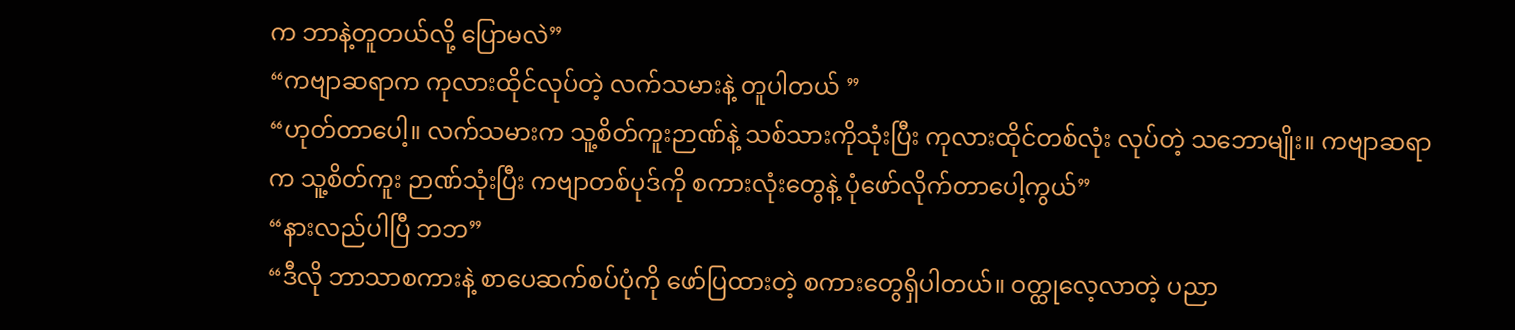က ဘာနဲ့တူတယ်လို့ ပြောမလဲ”
“ကဗျာဆရာက ကုလားထိုင်လုပ်တဲ့ လက်သမားနဲ့ တူပါတယ် ”
“ဟုတ်တာပေါ့။ လက်သမားက သူ့စိတ်ကူးဉာဏ်နဲ့ သစ်သားကိုသုံးပြီး ကုလားထိုင်တစ်လုံး လုပ်တဲ့ သဘောမျိုး။ ကဗျာဆရာက သူ့စိတ်ကူး ဉာဏ်သုံးပြီး ကဗျာတစ်ပုဒ်ကို စကားလုံးတွေနဲ့ ပုံဖော်လိုက်တာပေါ့ကွယ်”
“နားလည်ပါပြီ ဘဘ”
“ဒီလို ဘာသာစကားနဲ့ စာပေဆက်စပ်ပုံကို ဖော်ပြထားတဲ့ စကားတွေရှိပါတယ်။ ဝတ္ထုလေ့လာတဲ့ ပညာ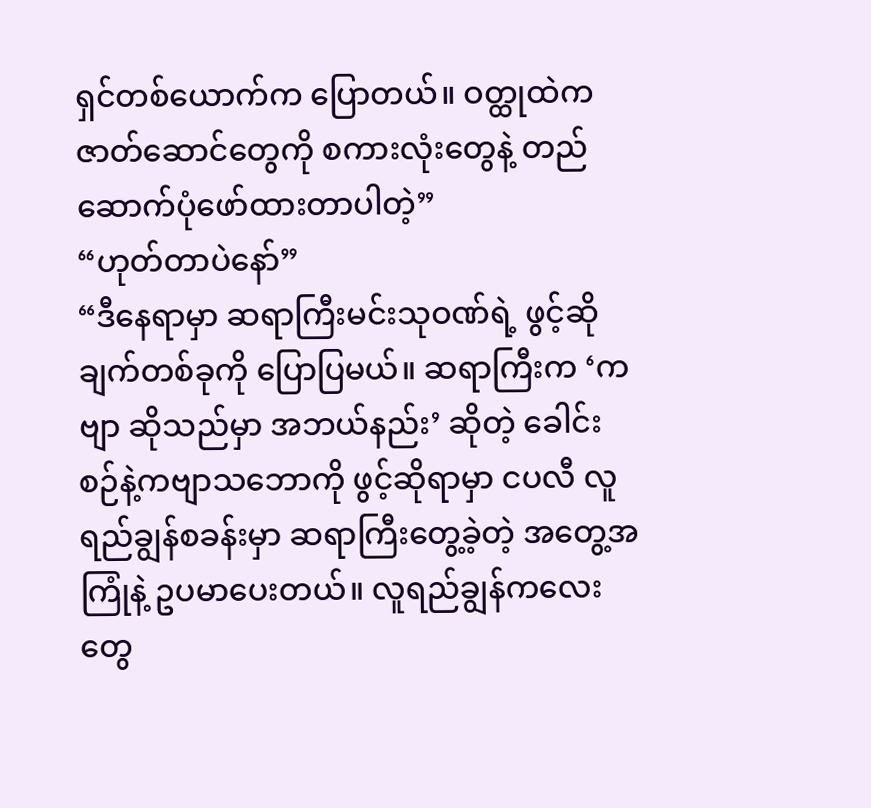ရှင်တစ်ယောက်က ပြောတယ်။ ဝတ္ထုထဲက ဇာတ်ဆောင်တွေကို စကားလုံးတွေနဲ့ တည်ဆောက်ပုံဖော်ထားတာပါတဲ့”
“ဟုတ်တာပဲနော်”
“ဒီနေရာမှာ ဆရာကြီးမင်းသုဝဏ်ရဲ့ ဖွင့်ဆိုချက်တစ်ခုကို ပြောပြမယ်။ ဆရာကြီးက ‘ကဗျာ ဆိုသည်မှာ အဘယ်နည်း’ ဆိုတဲ့ ခေါင်းစဉ်နဲ့ကဗျာသဘောကို ဖွင့်ဆိုရာမှာ ငပလီ လူရည်ချွန်စခန်းမှာ ဆရာကြီးတွေ့ခဲ့တဲ့ အတွေ့အကြုံနဲ့ ဥပမာပေးတယ်။ လူရည်ချွန်ကလေးတွေ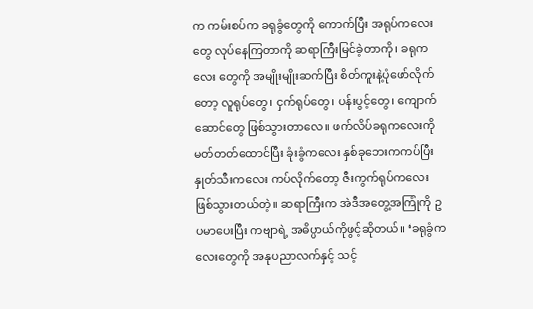က ကမ်းစပ်က ခရုခွံတွေကို ကောက်ပြီး အရုပ်ကလေးတွေ လုပ်နေကြတာကို ဆရာကြီးမြင်ခဲ့တာကို၊ ခရုကလေး တွေကို အမျိုးမျိုးဆက်ပြီး စိတ်ကူးနဲ့ပုံဖော်လိုက်တော့ လူရုပ်တွေ၊ ငှက်ရုပ်တွေ၊ ပန်းပွင့်တွေ၊ ကျောက်ဆောင်တွေ ဖြစ်သွားတာလေ။ ဖက်လိပ်ခရုကလေးကို မတ်တတ်ထောင်ပြီး ခုံးခွံကလေး နှစ်ခုဘေးကကပ်ပြီး နှုတ်သီးကလေး ကပ်လိုက်တော့ ဇီးကွက်ရုပ်ကလေး ဖြစ်သွားတယ်တဲ့။ ဆရာကြီးက အဲဒီအတွေ့အကြုံကို ဥပမာပေးပြီး ကဗျာရဲ့ အဓိပ္ပာယ်ကိုဖွင့်ဆိုတယ်။ ‘ခရုခွံကလေးတွေကို အနုပညာလက်နှင့် သင့်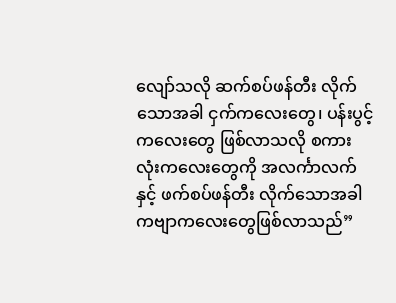လျော်သလို ဆက်စပ်ဖန်တီး လိုက်သောအခါ ငှက်ကလေးတွေ၊ ပန်းပွင့်ကလေးတွေ ဖြစ်လာသလို စကားလုံးကလေးတွေကို အလင်္ကာလက်နှင့် ဖက်စပ်ဖန်တီး လိုက်သောအခါ ကဗျာကလေးတွေဖြစ်လာသည်”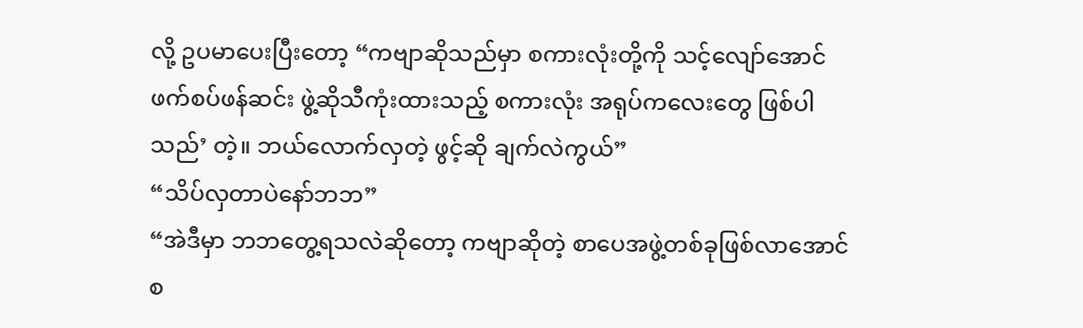လို့ ဥပမာပေးပြီးတော့ “ကဗျာဆိုသည်မှာ စကားလုံးတို့ကို သင့်လျော်အောင် ဖက်စပ်ဖန်ဆင်း ဖွဲ့ဆိုသီကုံးထားသည့် စကားလုံး အရုပ်ကလေးတွေ ဖြစ်ပါသည်’ တဲ့။ ဘယ်လောက်လှတဲ့ ဖွင့်ဆို ချက်လဲကွယ်”
“သိပ်လှတာပဲနော်ဘဘ”
“အဲဒီမှာ ဘဘတွေ့ရသလဲဆိုတော့ ကဗျာဆိုတဲ့ စာပေအဖွဲ့တစ်ခုဖြစ်လာအောင် စ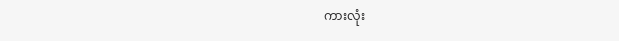ကားလုံး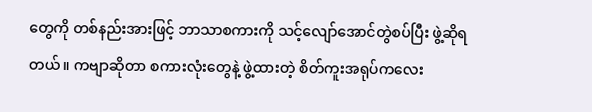တွေကို တစ်နည်းအားဖြင့် ဘာသာစကားကို သင့်လျော်အောင်တွဲစပ်ပြီး ဖွဲ့ဆိုရတယ်။ ကဗျာဆိုတာ စကားလုံးတွေနဲ့ ဖွဲ့ထားတဲ့ စိတ်ကူးအရုပ်ကလေး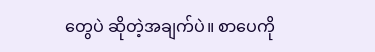တွေပဲ ဆိုတဲ့အချက်ပဲ။ စာပေကို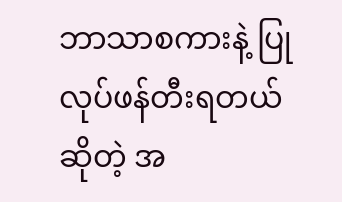ဘာသာစကားနဲ့ ပြုလုပ်ဖန်တီးရတယ်ဆိုတဲ့ အ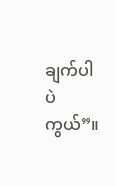ချက်ပါပဲကွယ်”။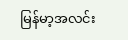မြန်မာ့အလင်း